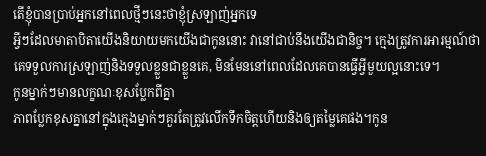តើខ្ញុំបានប្រាប់អ្នកនៅពេលថ្មីៗនេះថាខ្ញុំស្រឡាញ់អ្នកទេ
អ្វីៗដែលមាតាបិតាយើងនិយាយមកយើងជាកូននោះ វានៅជាប់នឹងយើងជានិច្ច។ ក្មេងត្រូវការអារម្មណ៍ថា គេទទួលការស្រឡាញ់និងទទួលខ្លួនជាខ្លួនគេ, មិនមែននៅពេលដែលគេបានធ្វើអ្វីមួយល្អនោះទេ។
កូនម្នាក់ៗមានលក្ខណៈខុសប្លែកពីគ្នា
ភាពប្លែកខុសគ្នានៅក្នុងក្មេងម្នាក់ៗគួរតែត្រូវលើកទឹកចិត្ដហើយនិងឲ្យតម្លៃគេផង។កូន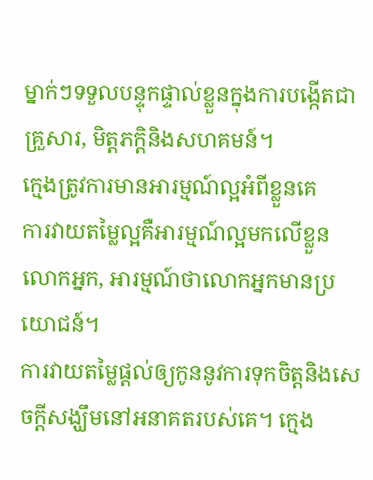ម្នាក់ៗទទួលបន្ទុកផ្ទាល់ខ្លួនក្នុងការបង្កើតជាគ្រួសារ, មិត្ដភក្ដិនិងសហគមន៍។
ក្មេងត្រូវការមានអារម្មណ៍ល្អអំពីខ្លួនគេ
ការវាយតម្លៃល្អគឺអារម្មណ៍ល្អមកលើខ្លួនលោកអ្នក, អារម្មណ៍ថាលោកអ្នកមានប្រយោជន៍។
ការវាយតម្លៃផ្ដល់ឲ្យកូននូវការទុកចិត្ដនិងសេចក្ដីសង្ឃឹមនៅអនាគតរបស់គេ។ ក្មេង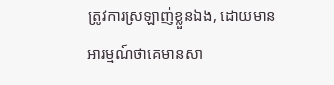ត្រូវការស្រឡាញ់ខ្លួនឯង, ដោយមានអារម្មណ៍ថាគេមានសា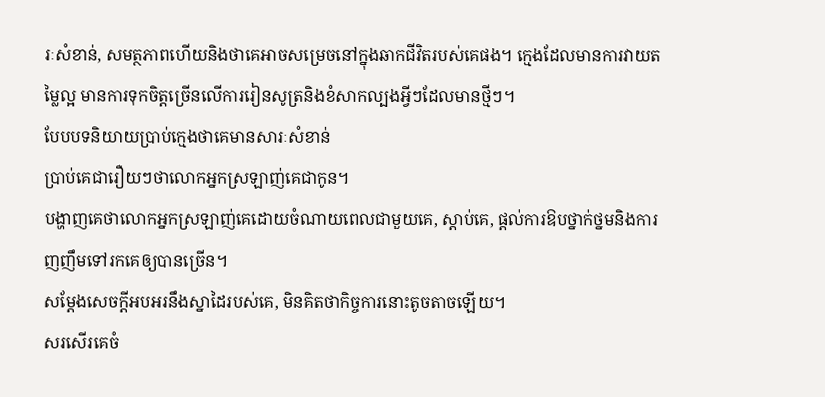រៈសំខាន់, សមត្ថភាពហើយនិងថាគេអាចសម្រេចនៅក្នុងឆាកជីវិតរបស់គេផង។ ក្មេងដែលមានការវាយតម្លៃល្អ មានការទុកចិត្ដច្រើនលើការរៀនសូត្រនិងខំសាកល្បងអ្វីៗដែលមានថ្មីៗ។
បែបបទនិយាយប្រាប់ក្មេងថាគេមានសារៈសំខាន់
ប្រាប់គេជារឿយៗថាលោកអ្នកស្រឡាញ់គេជាកូន។
បង្ហាញគេថាលោកអ្នកស្រឡាញ់គេដោយចំណាយពេលជាមួយគេ, ស្ដាប់គេ, ផ្ដល់ការឱបថ្នាក់ថ្នមនិងការញញឹមទៅរកគេឲ្យបានច្រើន។
សម្ដែងសេចក្ដីអបអរនឹងស្នាដៃរបស់គេ, មិនគិតថាកិច្ចការនោះតូចតាចឡើយ។
សរសើរគេចំ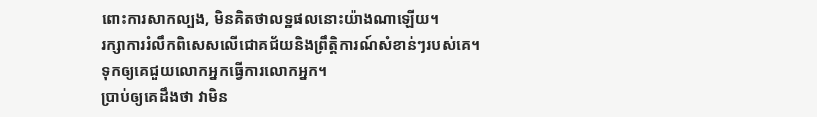ពោះការសាកល្បង, មិនគិតថាលទ្ឋផលនោះយ៉ាងណាឡើយ។
រក្សាការរំលឹកពិសេសលើជោគជ័យនិងព្រឹត្ដិការណ៍សំខាន់ៗរបស់គេ។
ទុកឲ្យគេជួយលោកអ្នកធ្វើការលោកអ្នក។
ប្រាប់ឲ្យគេដឹងថា វាមិន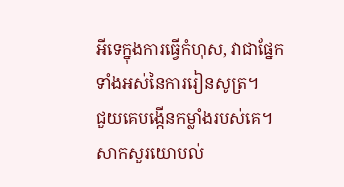អីទេក្នុងការធ្វើកំហុស, វាជាផ្នែកទាំងអស់នៃការរៀនសូត្រ។
ជួយគេបង្កើនកម្លាំងរបស់គេ។
សាកសួរយោបល់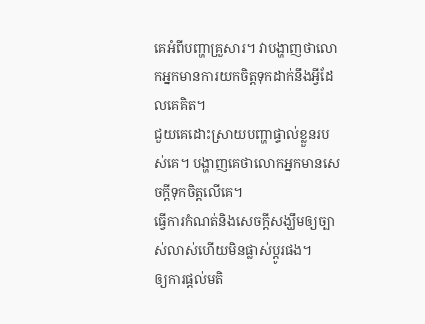គេអំពីបញ្ហាគ្រួសារ។ វាបង្ហាញថាលោកអ្នកមានការយកចិត្ដទុកដាក់នឹងអ្វីដែលគេគិត។
ជួយគេដោះស្រាយបញ្ហាផ្ទាល់ខ្លួនរបស់គេ។ បង្ហាញគេថាលោកអ្នកមានសេចក្ដីទុកចិត្ដលើគេ។
ធ្វើការកំណត់និងសេចក្ដីសង្ឃឹមឲ្យច្បាស់លាស់ហើយមិនផ្លាស់ប្ដូរផង។
ឲ្យការផ្ដល់មតិ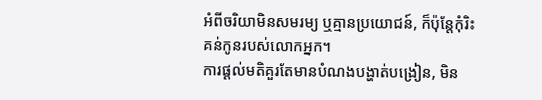អំពីចរិយាមិនសមរម្យ ឬគ្មានប្រយោជន៍, ក៏ប៉ុន្ដែកុំរិះគន់កូនរបស់លោកអ្នក។
ការផ្ដល់មតិគួរតែមានបំណងបង្ហាត់បង្រៀន, មិន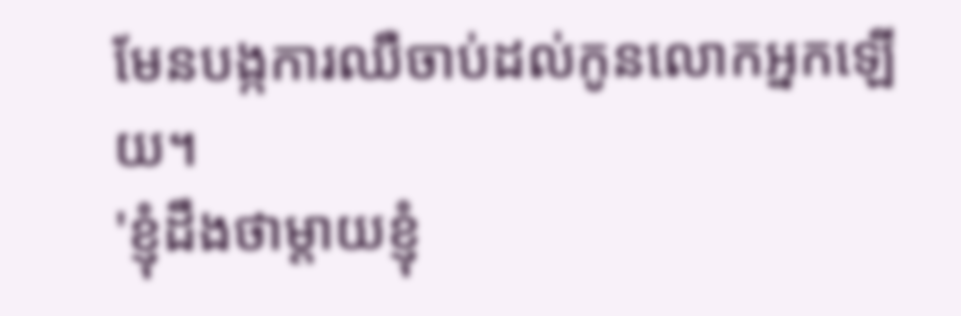មែនបង្កការឈឺចាប់ដល់កូនលោកអ្នកឡើយ។
'ខ្ញុំដឹងថាម្ដាយខ្ញុំ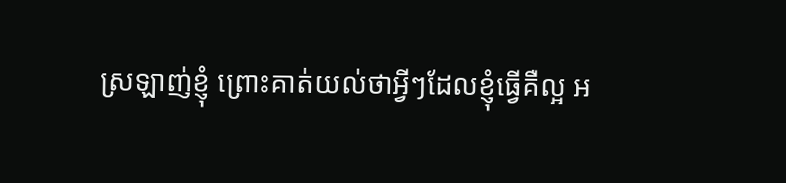ស្រឡាញ់ខ្ញុំ ព្រោះគាត់យល់ថាអ្វីៗដែលខ្ញុំធ្វើគឺល្អ អ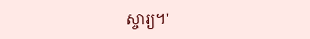ស្ចារ្យ។'